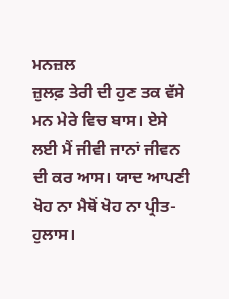ਮਨਜ਼ਲ
ਜ਼ੁਲਫ਼ ਤੇਰੀ ਦੀ ਹੁਣ ਤਕ ਵੱਸੇ ਮਨ ਮੇਰੇ ਵਿਚ ਬਾਸ। ਏਸੇ ਲਈ ਮੈਂ ਜੀਵੀ ਜਾਨਾਂ ਜੀਵਨ ਦੀ ਕਰ ਆਸ। ਯਾਦ ਆਪਣੀ ਖੋਹ ਨਾ ਮੈਥੋਂ ਖੋਹ ਨਾ ਪ੍ਰੀਤ-ਹੁਲਾਸ।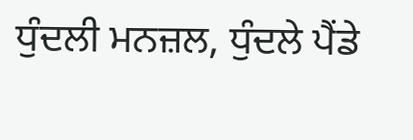ਧੁੰਦਲੀ ਮਨਜ਼ਲ, ਧੁੰਦਲੇ ਪੈਂਡੇ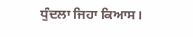ਧੁੰਦਲਾ ਜਿਹਾ ਕਿਆਸ।